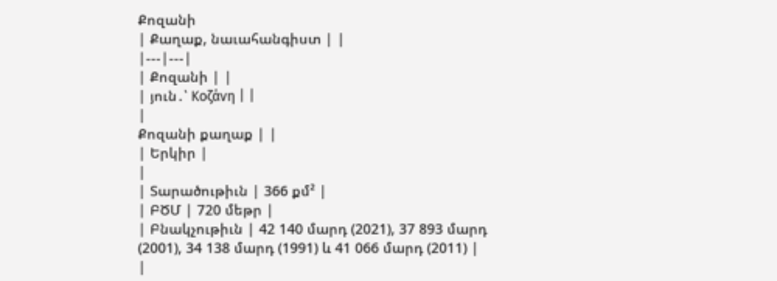Քոզանի
| Քաղաք, նաւահանգիստ | |
|---|---|
| Քոզանի | |
| յուն․՝ Κοζάνη | |
|
Քոզանի քաղաք | |
| Երկիր |
|
| Տարածութիւն | 366 քմ² |
| ԲԾՄ | 720 մեթր |
| Բնակչութիւն | 42 140 մարդ (2021), 37 893 մարդ (2001), 34 138 մարդ (1991) և 41 066 մարդ (2011) |
|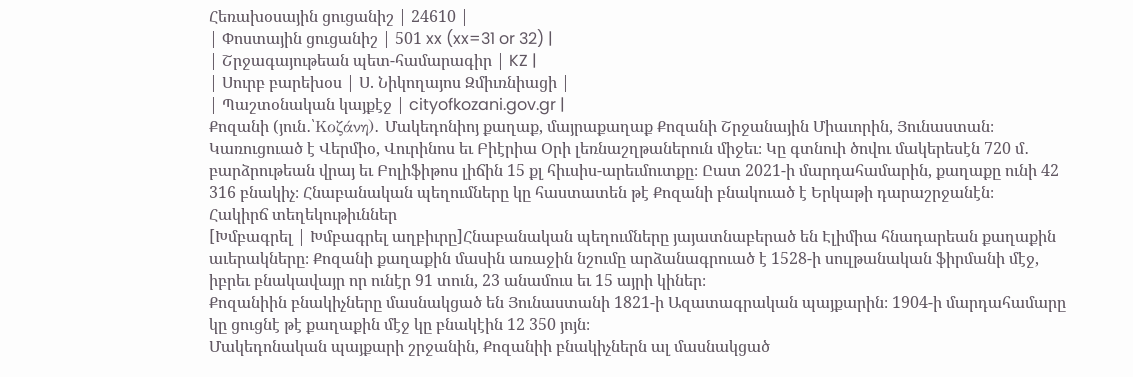Հեռախօսային ցուցանիշ | 24610 |
| Փոստային ցուցանիշ | 501 xx (xx=31 or 32) |
| Շրջագայութեան պետ-համարագիր | KZ |
| Սուրբ բարեխօս | Ս. Նիկողայոս Զմիւռնիացի |
| Պաշտօնական կայքէջ | cityofkozani.gov.gr |
Քոզանի (յուն․՝Κοζάνη)․ Մակեդոնիոյ քաղաք, մայրաքաղաք Քոզանի Շրջանային Միաւորին, Յունաստան։ Կառուցուած է Վերմիօ, Վուրինոս եւ Բիէրիա Օրի լեռնաշղթաներուն միջեւ։ Կը գտնուի ծովու մակերեսէն 720 մ․ բարձրութեան վրայ եւ Բոլիֆիթոս լիճին 15 քլ հիւսիս-արեւմուտքը։ Ըատ 2021-ի մարդահամարին, քաղաքը ունի 42 316 բնակիչ։ Հնաբանական պեղումները կը հաստատեն թէ Քոզանի բնակուած է Երկաթի դարաշրջանէն։
Հակիրճ տեղեկութիւններ
[Խմբագրել | Խմբագրել աղբիւրը]Հնաբանական պեղումները յայատնաբերած են Էլիմիա հնադարեան քաղաքին աւերակները։ Քոզանի քաղաքին մասին առաջին նշումը արձանագրուած է 1528-ի սուլթանական ֆիրմանի մէջ, իբրեւ բնակավայր որ ունէր 91 տուն, 23 անամուս եւ 15 այրի կիներ։
Քոզանիին բնակիչները մասնակցած են Յունաստանի 1821-ի Ազատագրական պայքարին։ 1904-ի մարդահամարը կը ցուցնէ թէ քաղաքին մէջ կը բնակէին 12 350 յոյն։
Մակեդոնական պայքարի շրջանին, Քոզանիի բնակիչներն ալ մասնակցած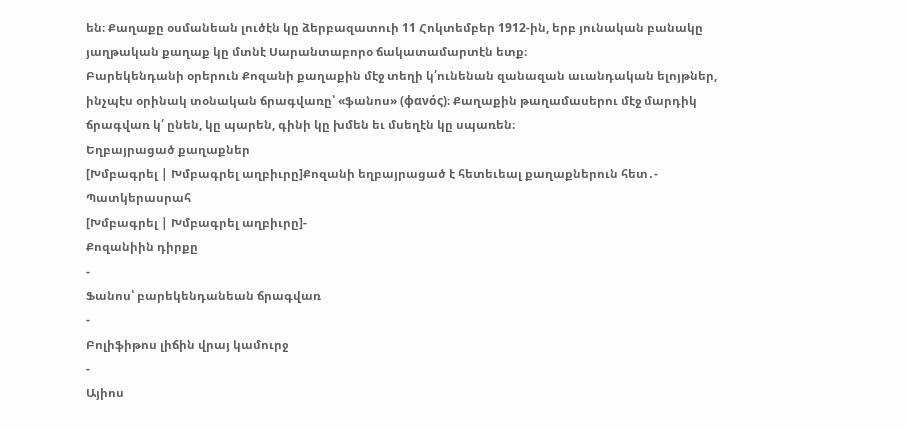են։ Քաղաքը օսմանեան լուծէն կը ձերբազատուի 11 Հոկտեմբեր 1912-ին, երբ յունական բանակը յաղթական քաղաք կը մտնէ Սարանտաբորօ ճակատամարտէն ետք։
Բարեկենդանի օրերուն Քոզանի քաղաքին մէջ տեղի կ՛ունենան զանազան աւանդական ելոյթներ, ինչպէս օրինակ տօնական ճրագվառը՝ «ֆանոս» (φανός)։ Քաղաքին թաղամասերու մէջ մարդիկ ճրագվառ կ՛ ընեն, կը պարեն, գինի կը խմեն եւ մսեղէն կը սպառեն։
Եղբայրացած քաղաքներ
[Խմբագրել | Խմբագրել աղբիւրը]Քոզանի եղբայրացած է հետեւեալ քաղաքներուն հետ․-
Պատկերասրահ
[Խմբագրել | Խմբագրել աղբիւրը]-
Քոզանիին դիրքը
-
Ֆանոս՝ բարեկենդանեան ճրագվառ
-
Բոլիֆիթոս լիճին վրայ կամուրջ
-
Այիոս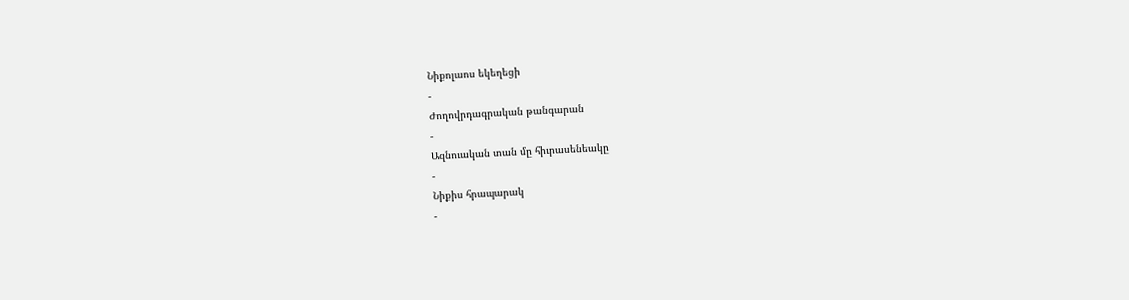Նիքոլաոս եկեղեցի
-
Ժողովրդագրական թանգարան
-
Ազնուական տան մը հիւրասենեակը
-
Նիքիս հրապարակ
-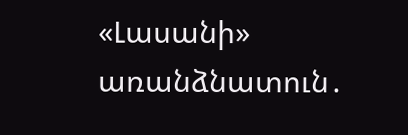«Լասանի» առանձնատուն․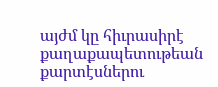այժմ կը հիւրասիրէ քաղաքապետութեան քարտէսներու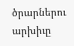ծրարներու արխիւը